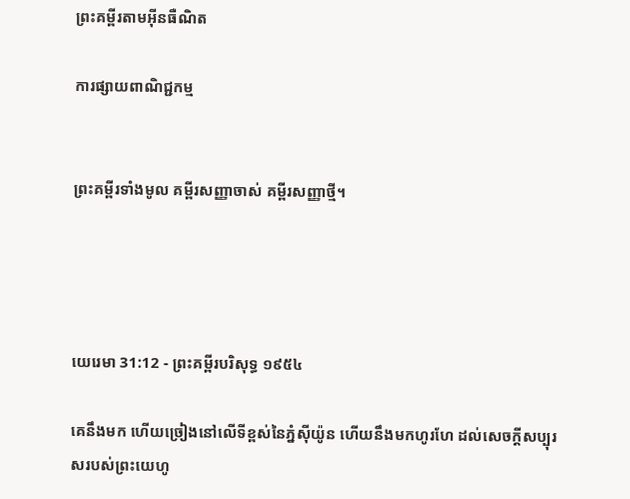ព្រះគម្ពីរតាមអ៊ីនធឺណិត

ការផ្សាយពាណិជ្ជកម្ម


ព្រះគម្ពីរទាំងមូល គម្ពីរសញ្ញាចាស់ គម្ពីរសញ្ញាថ្មី។




យេរេមា 31:12 - ព្រះគម្ពីរបរិសុទ្ធ ១៩៥៤

គេនឹងមក ហើយច្រៀងនៅលើទីខ្ពស់នៃភ្នំស៊ីយ៉ូន ហើយនឹងមកហូរ‌ហែ ដល់សេចក្ដីសប្បុរសរបស់ព្រះ‌យេហូ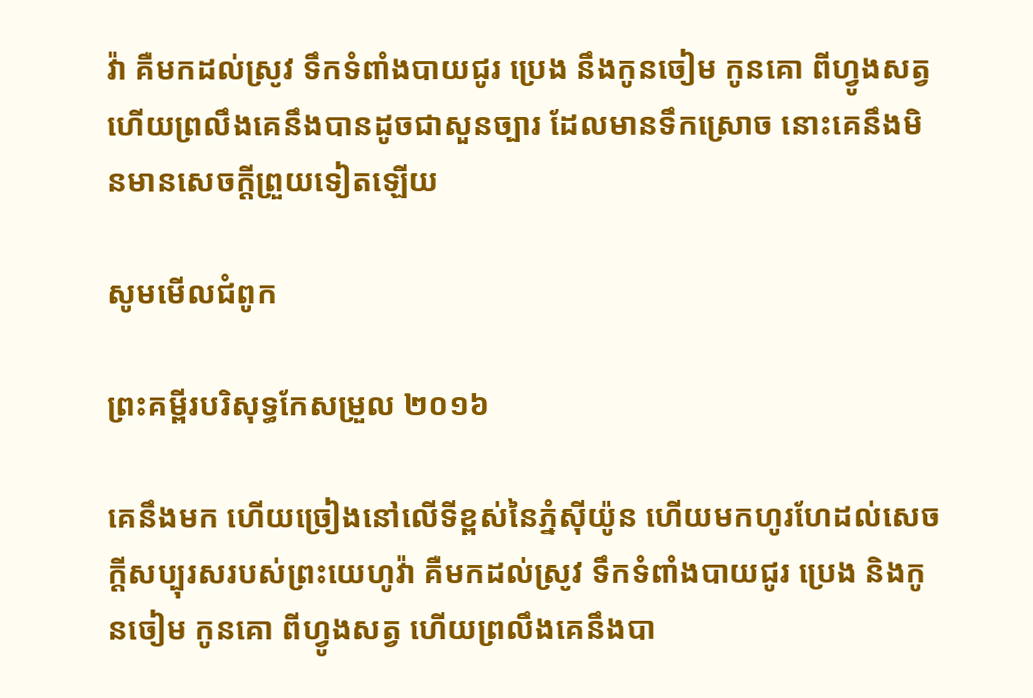វ៉ា គឺមកដល់ស្រូវ ទឹកទំពាំង‌បាយ‌ជូរ ប្រេង នឹងកូនចៀម កូនគោ ពីហ្វូងសត្វ ហើយព្រលឹងគេនឹងបានដូចជាសួន‌ច្បារ ដែលមានទឹកស្រោច នោះគេនឹងមិនមានសេចក្ដីព្រួយទៀតឡើយ

សូមមើលជំពូក

ព្រះគម្ពីរបរិសុទ្ធកែសម្រួល ២០១៦

គេនឹងមក ហើយច្រៀងនៅលើទីខ្ពស់នៃភ្នំស៊ីយ៉ូន ហើយមកហូរ‌ហែដល់សេចក្ដីសប្បុរសរបស់ព្រះ‌យេហូវ៉ា គឺមកដល់ស្រូវ ទឹកទំពាំង‌បាយ‌ជូរ ប្រេង និងកូនចៀម កូនគោ ពីហ្វូងសត្វ ហើយព្រលឹងគេនឹងបា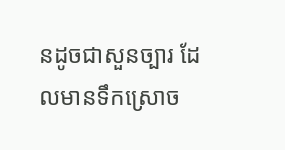នដូចជាសួនច្បារ ដែលមានទឹកស្រោច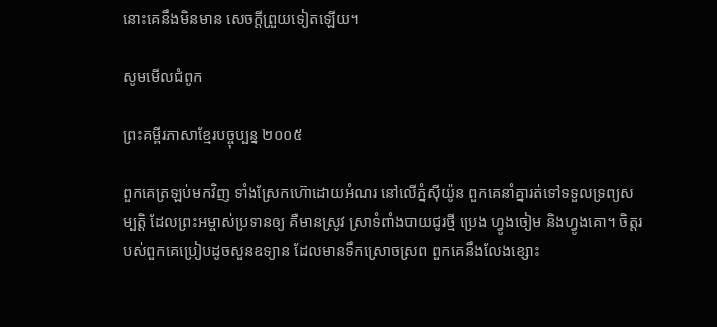នោះគេនឹងមិនមាន សេចក្ដីព្រួយទៀតឡើយ។

សូមមើលជំពូក

ព្រះគម្ពីរភាសាខ្មែរបច្ចុប្បន្ន ២០០៥

ពួកគេត្រឡប់មកវិញ ទាំងស្រែកហ៊ោដោយអំណរ នៅលើភ្នំស៊ីយ៉ូន ពួកគេនាំគ្នារត់ទៅទទួលទ្រព្យសម្បត្តិ ដែលព្រះ‌អម្ចាស់ប្រទានឲ្យ គឺមានស្រូវ ស្រាទំពាំង‌បាយជូរថ្មី ប្រេង ហ្វូងចៀម និងហ្វូងគោ។ ចិត្តរបស់ពួកគេប្រៀបដូចសួនឧទ្យាន ដែលមានទឹកស្រោចស្រព ពួកគេនឹងលែងខ្សោះ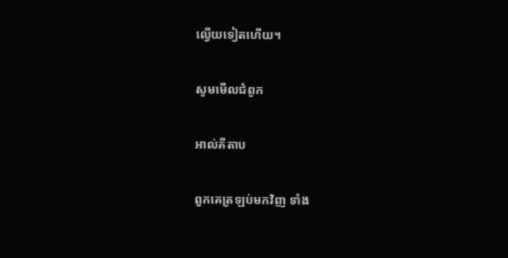ល្វើយទៀតហើយ។

សូមមើលជំពូក

អាល់គីតាប

ពួកគេត្រឡប់មកវិញ ទាំង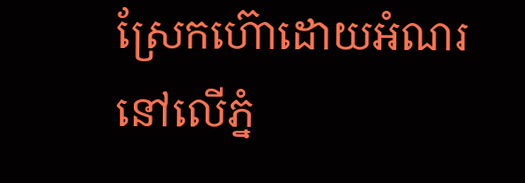ស្រែកហ៊ោដោយអំណរ នៅលើភ្នំ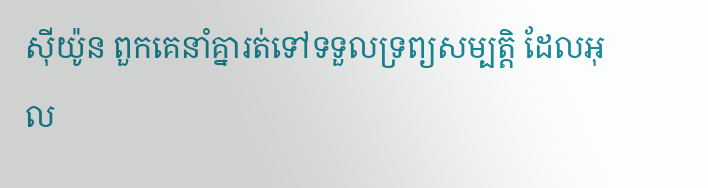ស៊ីយ៉ូន ពួកគេនាំគ្នារត់ទៅទទួលទ្រព្យសម្បត្តិ ដែលអុល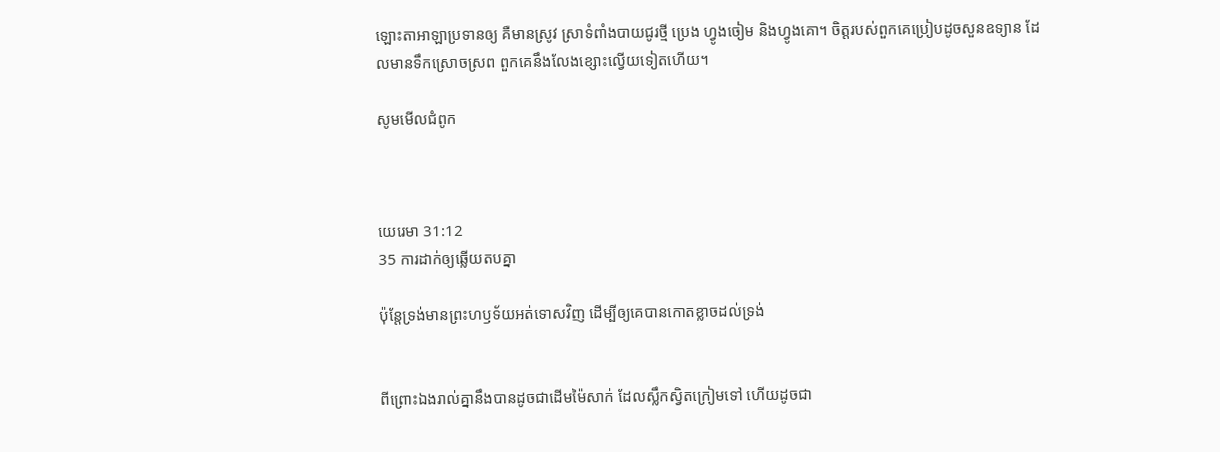ឡោះ‌តាអាឡាប្រទានឲ្យ គឺមានស្រូវ ស្រាទំពាំង‌បាយជូរថ្មី ប្រេង ហ្វូងចៀម និងហ្វូងគោ។ ចិត្តរបស់ពួកគេប្រៀបដូចសួនឧទ្យាន ដែលមានទឹកស្រោចស្រព ពួកគេនឹងលែងខ្សោះល្វើយទៀតហើយ។

សូមមើលជំពូក



យេរេមា 31:12
35 ការដាក់ឲ្យឆ្លើយតបគ្នា

ប៉ុន្តែទ្រង់មានព្រះ‌ហឫទ័យអត់ទោសវិញ ដើម្បីឲ្យគេបានកោត‌ខ្លាចដល់ទ្រង់


ពីព្រោះឯងរាល់គ្នានឹងបានដូចជាដើមម៉ៃសាក់ ដែលស្លឹកស្វិតក្រៀមទៅ ហើយដូចជា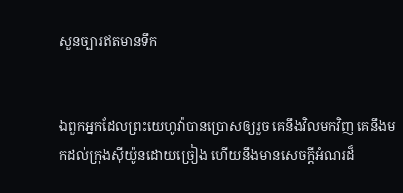សួន‌ច្បារឥតមានទឹក


ឯពួកអ្នកដែលព្រះ‌យេហូវ៉ាបានប្រោសឲ្យរួច គេនឹងវិលមកវិញ គេនឹងមកដល់ក្រុងស៊ីយ៉ូនដោយច្រៀង ហើយនឹងមានសេចក្ដីអំណរដ៏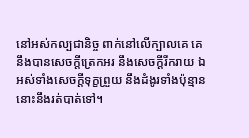នៅអស់‌កល្បជានិច្ច ពាក់នៅលើក្បាលគេ គេនឹងបានសេចក្ដីត្រេក‌អរ នឹងសេចក្ដីរីក‌រាយ ឯអស់ទាំងសេចក្ដីទុក្ខព្រួយ នឹងដំងូរទាំងប៉ុន្មាននោះនឹងរត់បាត់ទៅ។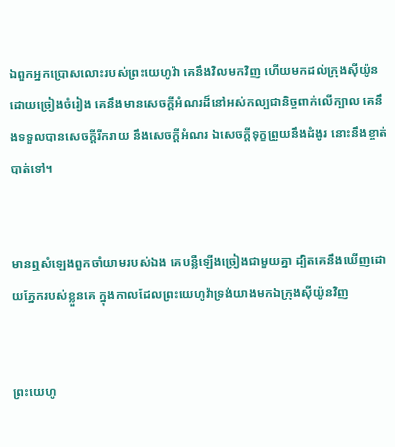ឯពួកអ្នកប្រោសលោះរបស់ព្រះ‌យេហូវ៉ា គេនឹងវិលមកវិញ ហើយមកដល់ក្រុងស៊ីយ៉ូនដោយច្រៀងចំរៀង គេនឹងមានសេចក្ដីអំណរដ៏នៅអស់‌កល្បជានិច្ចពាក់លើក្បាល គេនឹងទទួលបានសេចក្ដីរីក‌រាយ នឹងសេចក្ដីអំណរ ឯសេចក្ដីទុក្ខព្រួយនឹងដំងូរ នោះនឹងខ្ចាត់បាត់ទៅ។


មានឮសំឡេងពួកចាំយាមរបស់ឯង គេបន្លឺឡើងច្រៀងជាមួយគ្នា ដ្បិតគេនឹងឃើញដោយភ្នែករបស់ខ្លួនគេ ក្នុងកាលដែលព្រះ‌យេហូវ៉ាទ្រង់យាងមកឯក្រុងស៊ីយ៉ូនវិញ


ព្រះ‌យេហូ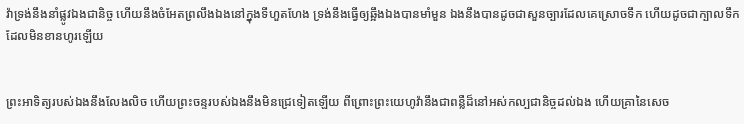វ៉ាទ្រង់នឹងនាំផ្លូវឯងជានិច្ច ហើយនឹងចំអែតព្រលឹងឯងនៅក្នុងទីហួត‌ហែង ទ្រង់នឹងធ្វើឲ្យឆ្អឹងឯងបានមាំ‌មួន ឯងនឹងបានដូចជាសួន‌ច្បារដែលគេស្រោចទឹក ហើយដូចជាក្បាលទឹកដែលមិនខានហូរឡើយ


ព្រះ‌អាទិត្យរបស់ឯងនឹងលែងលិច ហើយព្រះ‌ចន្ទរបស់ឯងនឹងមិនជ្រេទៀតឡើយ ពីព្រោះព្រះ‌យេហូវ៉ានឹងជាពន្លឺដ៏នៅអស់‌កល្បជានិច្ចដល់ឯង ហើយគ្រានៃសេច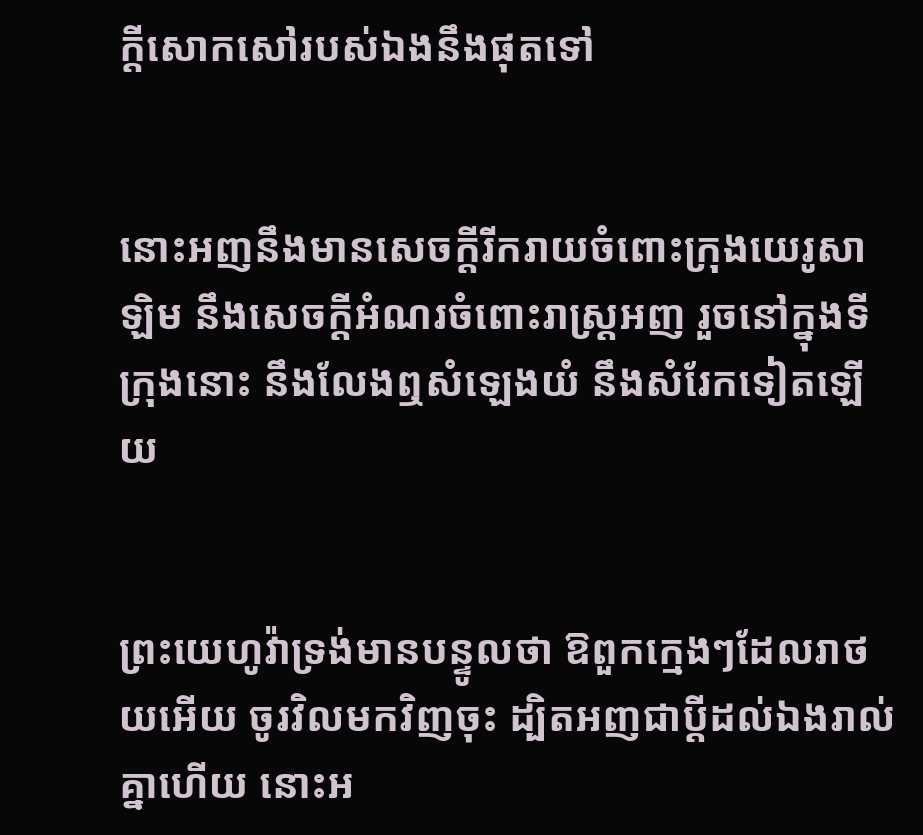ក្ដីសោក‌សៅរបស់ឯងនឹងផុតទៅ


នោះអញនឹងមានសេចក្ដីរីក‌រាយចំពោះក្រុងយេរូ‌សាឡិម នឹងសេចក្ដីអំណរចំពោះរាស្ត្រអញ រួចនៅក្នុងទីក្រុងនោះ នឹងលែងឮសំឡេងយំ នឹងសំរែកទៀតឡើយ


ព្រះ‌យេហូវ៉ាទ្រង់មានបន្ទូលថា ឱពួកក្មេងៗដែលរា‌ថយអើយ ចូរវិលមកវិញចុះ ដ្បិតអញជាប្ដីដល់ឯងរាល់គ្នាហើយ នោះអ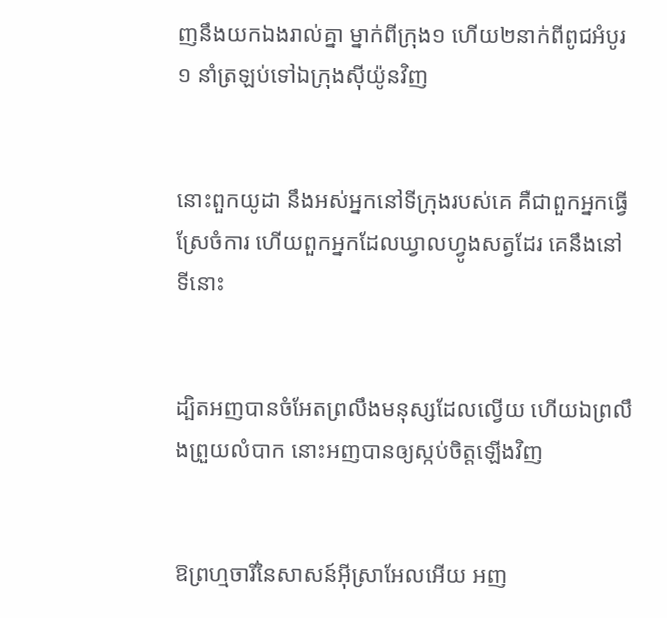ញនឹងយកឯងរាល់គ្នា ម្នាក់ពីក្រុង១ ហើយ២នាក់ពីពូជអំបូរ១ នាំត្រឡប់ទៅឯក្រុងស៊ីយ៉ូនវិញ


នោះពួកយូដា នឹងអស់អ្នកនៅទីក្រុងរបស់គេ គឺជាពួកអ្នកធ្វើស្រែចំការ ហើយពួកអ្នកដែលឃ្វាលហ្វូងសត្វដែរ គេនឹងនៅទីនោះ


ដ្បិតអញបានចំអែតព្រលឹងមនុស្សដែលល្វើយ ហើយឯព្រលឹងព្រួយលំបាក នោះអញបានឲ្យស្កប់ចិត្តឡើងវិញ


ឱព្រហ្មចារីនៃសាសន៍អ៊ីស្រាអែលអើយ អញ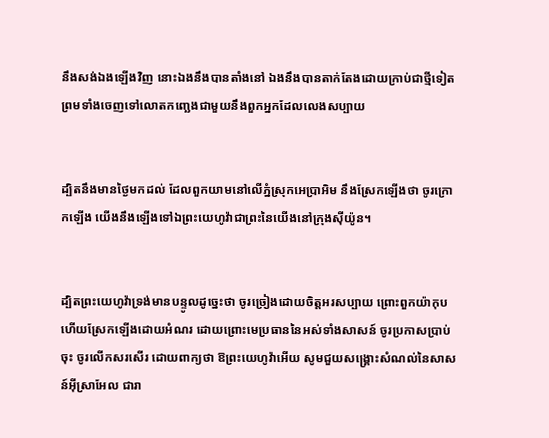នឹងសង់ឯងឡើងវិញ នោះឯងនឹងបានតាំងនៅ ឯងនឹងបានតាក់‌តែងដោយក្រាប់ជាថ្មីទៀត ព្រមទាំងចេញទៅលោត‌កញ្ឆេងជាមួយនឹងពួកអ្នកដែលលេងសប្បាយ


ដ្បិតនឹងមានថ្ងៃមកដល់ ដែលពួកយាមនៅលើភ្នំស្រុកអេប្រា‌អិម នឹងស្រែកឡើងថា ចូរក្រោកឡើង យើងនឹងឡើងទៅឯព្រះ‌យេហូវ៉ាជាព្រះនៃយើងនៅក្រុងស៊ីយ៉ូន។


ដ្បិតព្រះ‌យេហូវ៉ាទ្រង់មានបន្ទូលដូច្នេះថា ចូរច្រៀងដោយចិត្តអរសប្បាយ ព្រោះពួកយ៉ាកុប ហើយស្រែកឡើងដោយអំណរ ដោយព្រោះមេប្រធាននៃអស់ទាំងសាសន៍ ចូរប្រកាសប្រាប់ចុះ ចូរលើកសរសើរ ដោយពាក្យថា ឱព្រះ‌យេហូវ៉ាអើយ សូមជួយសង្គ្រោះសំណល់នៃសាសន៍អ៊ីស្រាអែល ជារា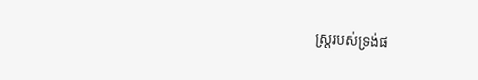ស្ត្ររបស់ទ្រង់ផ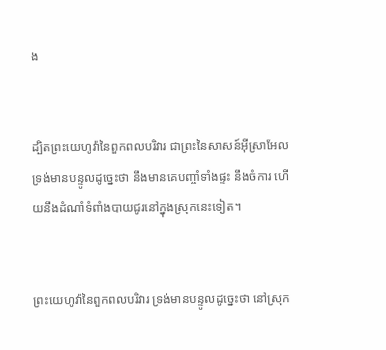ង


ដ្បិតព្រះ‌យេហូវ៉ានៃពួកពល‌បរិវារ ជាព្រះនៃសាសន៍អ៊ីស្រាអែល ទ្រង់មានបន្ទូលដូច្នេះថា នឹងមានគេបញ្ចាំទាំងផ្ទះ នឹងចំការ ហើយនឹងដំណាំទំពាំង‌បាយ‌ជូរនៅក្នុងស្រុកនេះទៀត។


ព្រះ‌យេហូវ៉ានៃពួកពល‌បរិវារ ទ្រង់មានបន្ទូលដូច្នេះថា នៅស្រុក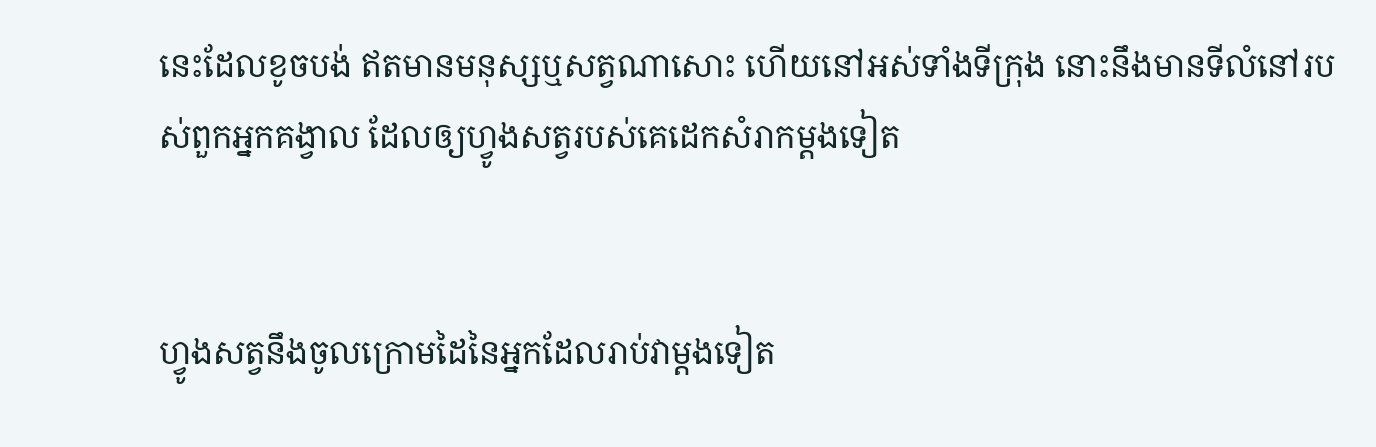នេះដែលខូចបង់ ឥតមានមនុស្សឬសត្វណាសោះ ហើយនៅអស់ទាំងទីក្រុង នោះនឹងមានទីលំនៅរបស់ពួកអ្នកគង្វាល ដែលឲ្យហ្វូងសត្វរបស់គេដេកសំរាកម្តងទៀត


ហ្វូងសត្វនឹងចូលក្រោមដៃនៃអ្នកដែលរាប់វាម្តងទៀត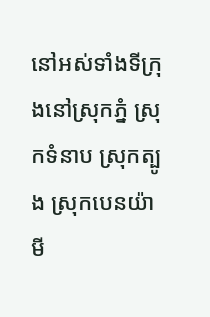នៅអស់ទាំងទីក្រុងនៅស្រុកភ្នំ ស្រុកទំនាប ស្រុកត្បូង ស្រុកបេន‌យ៉ាមី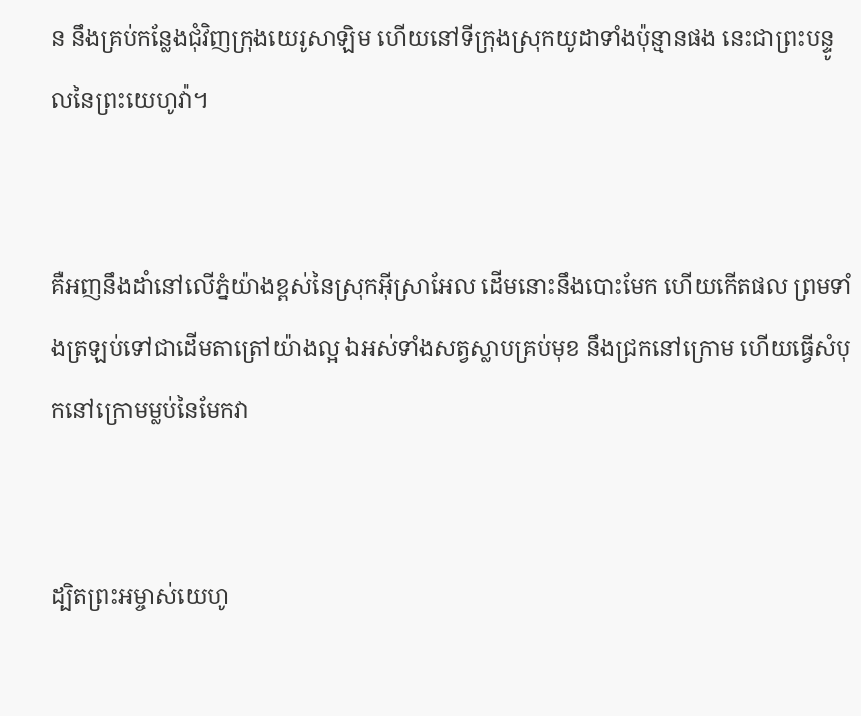ន នឹងគ្រប់កន្លែងជុំវិញក្រុងយេរូ‌សាឡិម ហើយនៅទីក្រុងស្រុកយូដាទាំងប៉ុន្មានផង នេះជាព្រះ‌បន្ទូលនៃព្រះ‌យេហូវ៉ា។


គឺអញនឹងដាំនៅលើភ្នំយ៉ាងខ្ពស់នៃស្រុកអ៊ីស្រាអែល ដើមនោះនឹងបោះមែក ហើយកើតផល ព្រមទាំងត្រឡប់ទៅជាដើមតាត្រៅយ៉ាងល្អ ឯអស់ទាំងសត្វស្លាបគ្រប់មុខ នឹងជ្រកនៅក្រោម ហើយធ្វើសំបុកនៅក្រោមម្លប់នៃមែកវា


ដ្បិតព្រះ‌អម្ចាស់យេហូ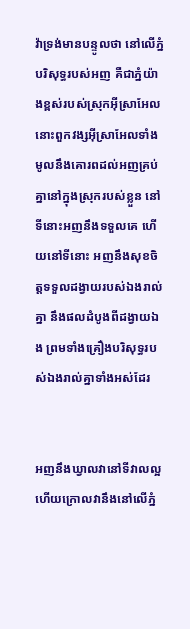វ៉ាទ្រង់មានបន្ទូលថា នៅលើភ្នំបរិសុទ្ធរបស់អញ គឺជាភ្នំយ៉ាងខ្ពស់របស់ស្រុកអ៊ីស្រាអែល នោះពួកវង្សអ៊ីស្រាអែលទាំងមូលនឹងគោរពដល់អញគ្រប់គ្នានៅក្នុងស្រុករបស់ខ្លួន នៅទីនោះអញនឹងទទួលគេ ហើយនៅទីនោះ អញនឹងសុខចិត្តទទួលដង្វាយរបស់ឯងរាល់គ្នា នឹងផលដំបូងពីដង្វាយឯង ព្រមទាំងគ្រឿងបរិសុទ្ធរបស់ឯងរាល់គ្នាទាំងអស់ដែរ


អញនឹងឃ្វាលវានៅទីវាលល្អ ហើយក្រោលវានឹងនៅលើភ្នំ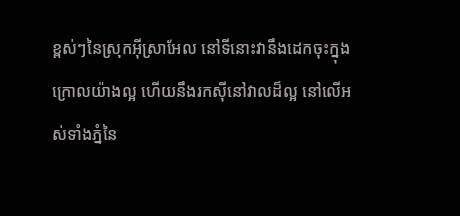ខ្ពស់ៗនៃស្រុកអ៊ីស្រាអែល នៅទីនោះវានឹងដេកចុះក្នុងក្រោលយ៉ាងល្អ ហើយនឹងរកស៊ីនៅវាលដ៏ល្អ នៅលើអស់ទាំងភ្នំនៃ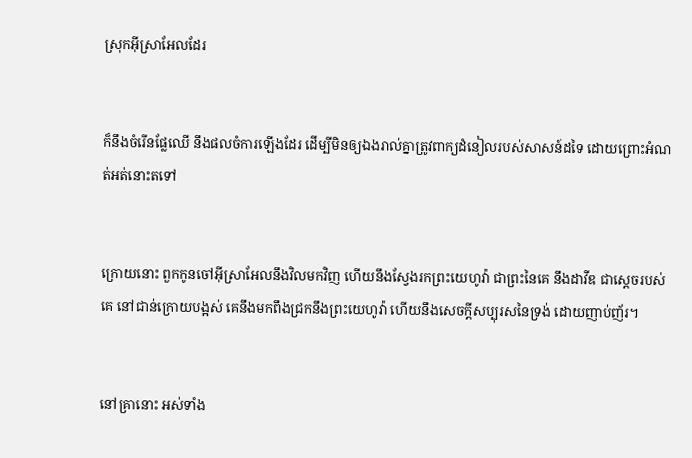ស្រុកអ៊ីស្រាអែលដែរ


ក៏នឹងចំរើនផ្លែឈើ នឹងផលចំការឡើងដែរ ដើម្បីមិនឲ្យឯងរាល់គ្នាត្រូវពាក្យដំនៀលរបស់សាសន៍ដទៃ ដោយព្រោះអំណត់អត់នោះតទៅ


ក្រោយនោះ ពួកកូនចៅអ៊ីស្រាអែលនឹងវិលមកវិញ ហើយនឹងស្វែងរកព្រះ‌យេហូវ៉ា ជាព្រះនៃគេ នឹងដាវីឌ ជាស្តេចរបស់គេ នៅជាន់ក្រោយបង្អស់ គេនឹងមកពឹងជ្រកនឹងព្រះ‌យេហូវ៉ា ហើយនឹងសេចក្ដីសប្បុរសនៃទ្រង់ ដោយញាប់‌ញ័រ។


នៅគ្រានោះ អស់ទាំង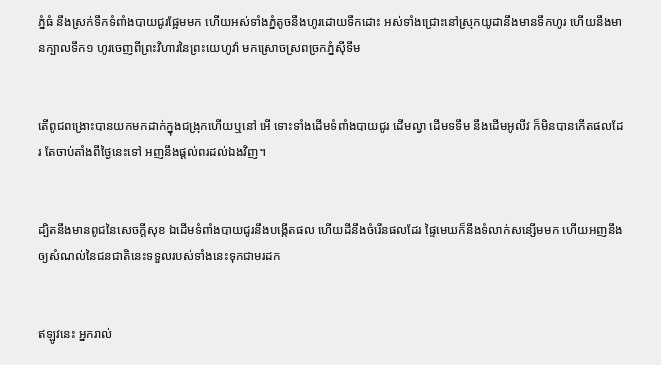ភ្នំធំ នឹងស្រក់ទឹកទំពាំង‌បាយ‌ជូរផ្អែមមក ហើយអស់ទាំងភ្នំតូចនឹងហូរដោយទឹកដោះ អស់ទាំងជ្រោះនៅស្រុកយូដានឹងមានទឹកហូរ ហើយនឹងមានក្បាលទឹក១ ហូរចេញពីព្រះ‌វិហារនៃព្រះ‌យេហូវ៉ា មកស្រោច‌ស្រពច្រកភ្នំស៊ីទីម


តើពូជពង្រោះបានយកមកដាក់ក្នុងជង្រុកហើយឬនៅ អើ ទោះទាំងដើមទំពាំង‌បាយ‌ជូរ ដើមល្វា ដើមទទឹម នឹងដើមអូលីវ ក៏មិនបានកើតផលដែរ តែចាប់តាំងពីថ្ងៃនេះទៅ អញនឹងផ្តល់ពរដល់ឯងវិញ។


ដ្បិតនឹងមានពូជនៃសេចក្ដីសុខ ឯដើមទំពាំង‌បាយ‌ជូរនឹងបង្កើតផល ហើយដីនឹងចំរើនផលដែរ ផ្ទៃមេឃក៏នឹងទំលាក់សន្សើមមក ហើយអញនឹងឲ្យសំណល់នៃជន‌ជាតិនេះទទួលរបស់ទាំងនេះទុកជាមរដក


ឥឡូវនេះ អ្នករាល់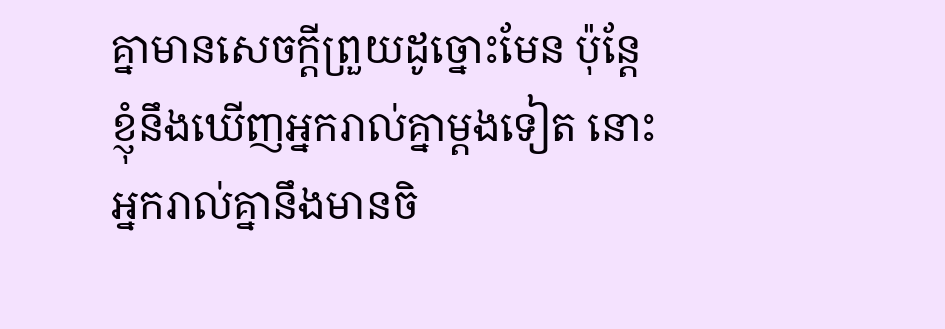គ្នាមានសេចក្ដីព្រួយដូច្នោះមែន ប៉ុន្តែ ខ្ញុំនឹងឃើញអ្នករាល់គ្នាម្តងទៀត នោះអ្នករាល់គ្នានឹងមានចិ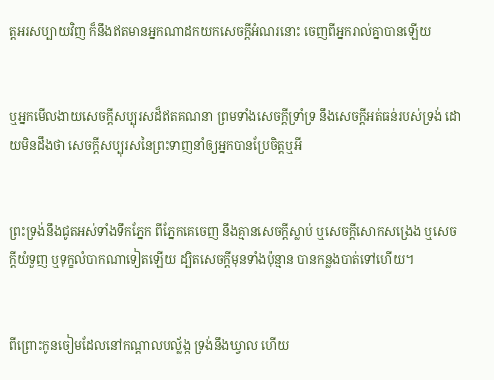ត្តអរសប្បាយវិញ ក៏នឹងឥតមានអ្នកណាដកយកសេចក្ដីអំណរនោះ ចេញពីអ្នករាល់គ្នាបានឡើយ


ឬអ្នកមើល‌ងាយសេចក្ដីសប្បុរសដ៏ឥតគណនា ព្រមទាំងសេចក្ដីទ្រាំ‌ទ្រ នឹងសេចក្ដីអត់ធន់របស់ទ្រង់ ដោយមិនដឹងថា សេចក្ដីសប្បុរសនៃព្រះទាញនាំឲ្យអ្នកបានប្រែចិត្តឬអី


ព្រះ‌ទ្រង់នឹងជូតអស់ទាំងទឹកភ្នែក ពីភ្នែកគេចេញ នឹងគ្មានសេចក្ដីស្លាប់ ឬសេចក្ដីសោកសង្រេង ឬសេចក្ដីយំទួញ ឬទុក្ខលំបាកណាទៀតឡើយ ដ្បិតសេចក្ដីមុនទាំងប៉ុន្មាន បានកន្លងបាត់ទៅហើយ។


ពីព្រោះកូនចៀមដែលនៅកណ្តាលបល្ល័ង្ក ទ្រង់នឹងឃ្វាល ហើយ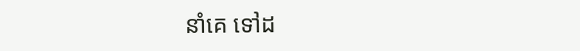នាំគេ ទៅដ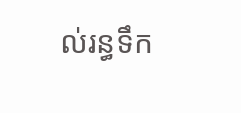ល់រន្ធទឹក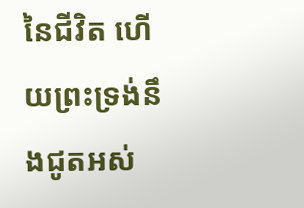នៃជីវិត ហើយព្រះ‌ទ្រង់នឹងជូតអស់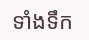ទាំងទឹក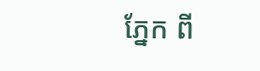ភ្នែក ពី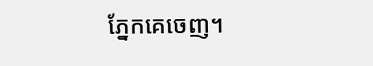ភ្នែកគេចេញ។